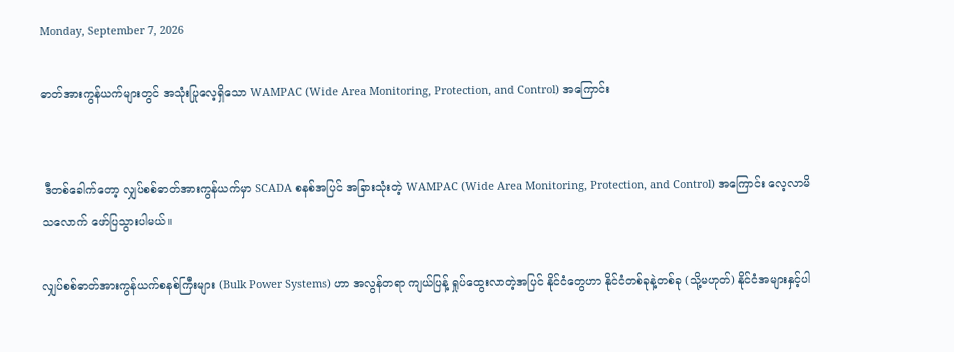Monday, September 7, 2026

ဓာတ်အားကွန်ယက်များတွင် အသုံးပြုလေ့ရှိသော WAMPAC (Wide Area Monitoring, Protection, and Control) အကြောင်း


 ဒီတစ်ခေါက်တော့ လျှပ်စစ်ဓာတ်အားကွန်ယက်မှာ SCADA စနစ်အပြင် အခြားသုံးတဲ့ WAMPAC (Wide Area Monitoring, Protection, and Control) အကြောင်း လေ့လာမိသလောက် ဖော်ပြသွားပါမယ်။

လျှပ်စစ်ဓာတ်အားကွန်ယက်စနစ်ကြီးများ (Bulk Power Systems) ဟာ အလွန်တရာ ကျယ်ပြန့် ရှုပ်ထွေးလာတဲ့အပြင် နိုင်ငံတွေဟာ နိုင်ငံတစ်ခုနဲ့တစ်ခု (သို့မဟုတ်) နိုင်ငံအများနှင့်ပါ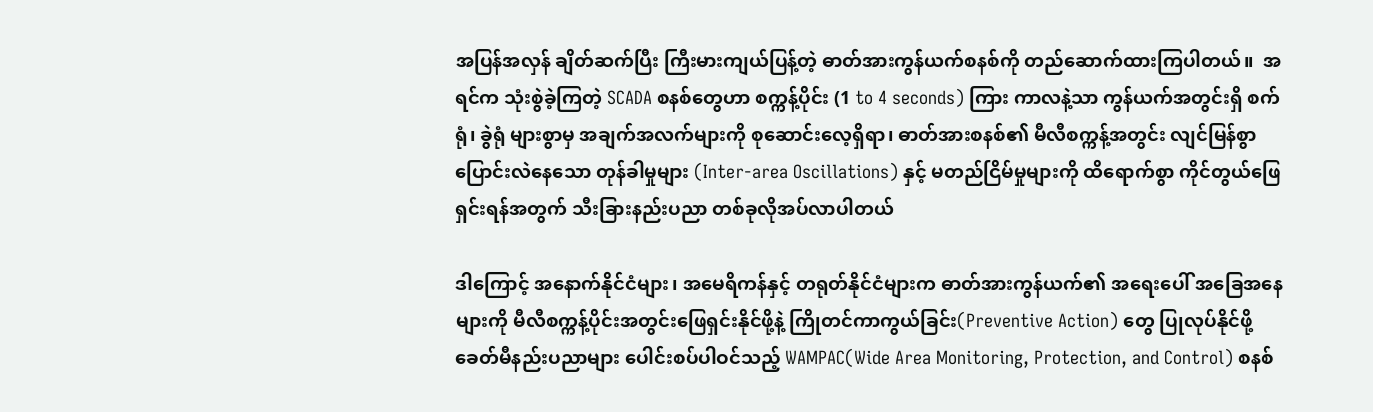အပြန်အလှန် ချိတ်ဆက်ပြီး ကြီးမားကျယ်ပြန့်တဲ့ ဓာတ်အားကွန်ယက်စနစ်ကို တည်ဆောက်ထားကြပါတယ်။  အရင်က သုံးစွဲခဲ့ကြတဲ့ SCADA စနစ်တွေဟာ စက္ကန့်ပိုင်း (1 to 4 seconds) ကြား ကာလနဲ့သာ ကွန်ယက်အတွင်းရှိ စက်ရုံ၊ ခွဲရုံ များစွာမှ အချက်အလက်များကို စုဆောင်းလေ့ရှိရာ၊ ဓာတ်အားစနစ်၏ မီလီစက္ကန့်အတွင်း လျင်မြန်စွာ ပြောင်းလဲနေသော တုန်ခါမှုများ (Inter-area Oscillations) နှင့် မတည်ငြိမ်မှုများကို ထိရောက်စွာ ကိုင်တွယ်ဖြေရှင်းရန်အတွက် သီးခြားနည်းပညာ တစ်ခုလိုအပ်လာပါတယ်

ဒါကြောင့် အနောက်နိုင်ငံများ၊ အမေရိကန်နှင့် တရုတ်နိုင်ငံများက ဓာတ်အားကွန်ယက်၏ အရေးပေါ် အခြေအနေများကို မီလီစက္ကန့်ပိုင်းအတွင်းဖြေရှင်းနိုင်ဖို့နဲ့ ကြိုတင်ကာကွယ်ခြင်း(Preventive Action) တွေ ပြုလုပ်နိုင်ဖို့ ခေတ်မီနည်းပညာများ ပေါင်းစပ်ပါဝင်သည့် WAMPAC(Wide Area Monitoring, Protection, and Control) စနစ်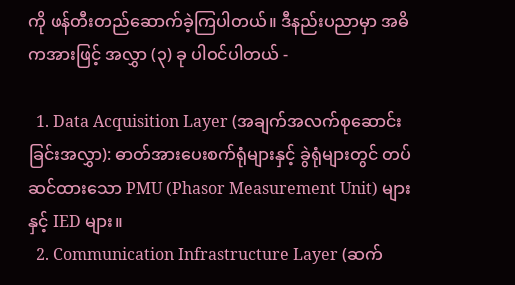ကို ဖန်တီးတည်ဆောက်ခဲ့ကြပါတယ်။ ဒီနည်းပညာမှာ အဓိကအားဖြင့် အလွှာ (၃) ခု ပါဝင်ပါတယ် -

  1. Data Acquisition Layer (အချက်အလက်စုဆောင်းခြင်းအလွှာ): ဓာတ်အားပေးစက်ရုံများနှင့် ခွဲရုံများတွင် တပ်ဆင်ထားသော PMU (Phasor Measurement Unit) များနှင့် IED များ။
  2. Communication Infrastructure Layer (ဆက်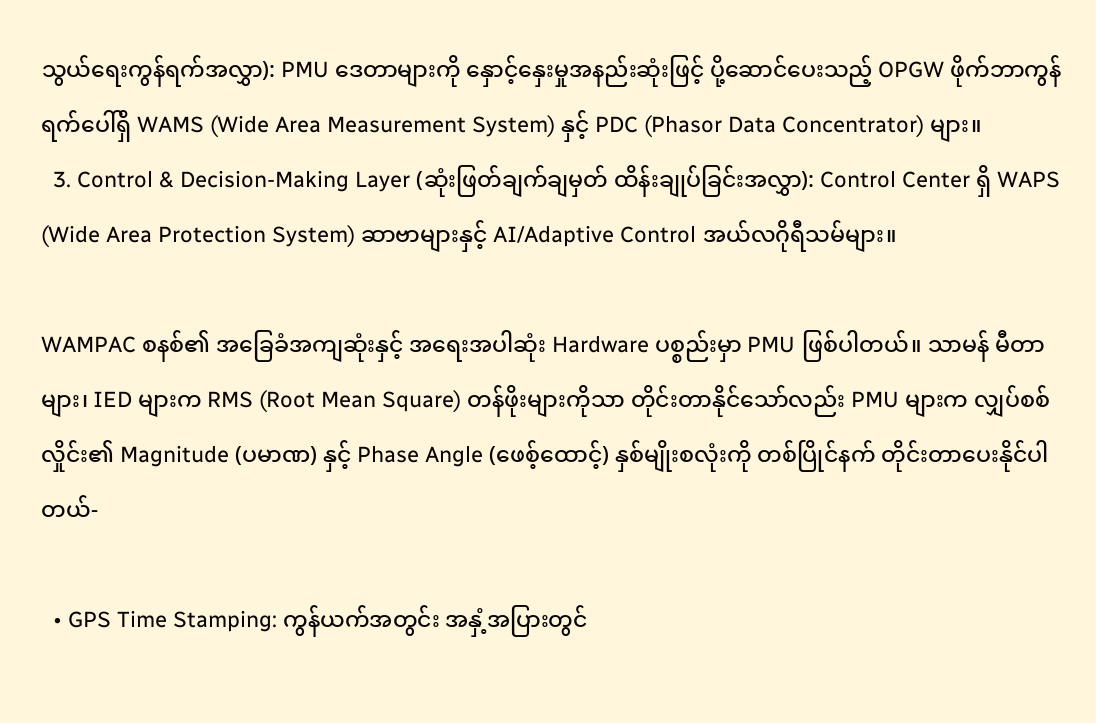သွယ်ရေးကွန်ရက်အလွှာ): PMU ဒေတာများကို နှောင့်နှေးမှုအနည်းဆုံးဖြင့် ပို့ဆောင်ပေးသည့် OPGW ဖိုက်ဘာကွန်ရက်ပေါ်ရှိ WAMS (Wide Area Measurement System) နှင့် PDC (Phasor Data Concentrator) များ။
  3. Control & Decision-Making Layer (ဆုံးဖြတ်ချက်ချမှတ် ထိန်းချုပ်ခြင်းအလွှာ): Control Center ရှိ WAPS (Wide Area Protection System) ဆာဗာများနှင့် AI/Adaptive Control အယ်လဂိုရီသမ်များ။

WAMPAC စနစ်၏ အခြေခံအကျဆုံးနှင့် အရေးအပါဆုံး Hardware ပစ္စည်းမှာ PMU ဖြစ်ပါတယ်။ သာမန် မီတာများ၊ IED များက RMS (Root Mean Square) တန်ဖိုးများကိုသာ တိုင်းတာနိုင်သော်လည်း PMU များက လျှပ်စစ်လှိုင်း၏ Magnitude (ပမာဏ) နှင့် Phase Angle (ဖေစ့်ထောင့်) နှစ်မျိုးစလုံးကို တစ်ပြိုင်နက် တိုင်းတာပေးနိုင်ပါတယ်-

  • GPS Time Stamping: ကွန်ယက်အတွင်း အနှံ့အပြားတွင်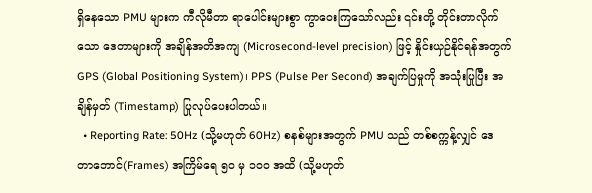ရှိနေသော PMU များက ကီလိုမီတာ ရာပေါင်းများစွာ ကွာဝေးကြသော်လည်း ၎င်းတို့ တိုင်းတာလိုက်သော ဒေတာများကို အချိန်အတိအကျ (Microsecond-level precision) ဖြင့် နှိုင်းယှဉ်နိုင်ရန်အတွက် GPS (Global Positioning System)၊ PPS (Pulse Per Second) အချက်ပြမှုကို အသုံးပြုပြီး အချိန်မှတ် (Timestamp) ပြုလုပ်ပေးပါတယ်။
  • Reporting Rate: 50Hz (သို့မဟုတ် 60Hz) စနစ်များအတွက် PMU သည် တစ်စက္ကန့်လျှင် ဒေတာဘောင်(Frames) အကြိမ်ရေ ၅၀ မှ ၁၀၀ အထိ (သို့မဟုတ်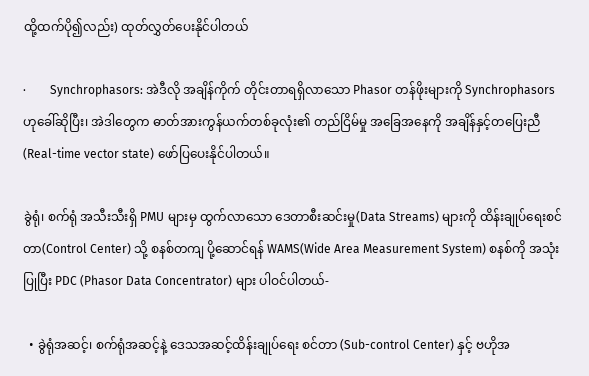ထို့ထက်ပို၍လည်း) ထုတ်လွှတ်ပေးနိုင်ပါတယ်

·        Synchrophasors: အဲဒီလို အချိန်ကိုက် တိုင်းတာရရှိလာသော Phasor တန်ဖိုးများကို Synchrophasors ဟုခေါ်ဆိုပြီး၊ အဲဒါတွေက ဓာတ်အားကွန်ယက်တစ်ခုလုံး၏ တည်ငြိမ်မှု အခြေအနေကို အချိန်နှင့်တပြေးညီ (Real-time vector state) ဖော်ပြပေးနိုင်ပါတယ်။

ခွဲရုံ၊ စက်ရုံ အသီးသီးရှိ PMU များမှ ထွက်လာသော ဒေတာစီးဆင်းမှု(Data Streams) များကို ထိန်းချုပ်ရေးစင်တာ(Control Center) သို့ စနစ်တကျ ပို့ဆောင်ရန် WAMS(Wide Area Measurement System) စနစ်ကို အသုံးပြုပြီး PDC (Phasor Data Concentrator) များ ပါဝင်ပါတယ်-

  • ခွဲရုံအဆင့်၊ စက်ရုံအဆင့်နဲ့ ဒေသအဆင့်ထိန်းချုပ်ရေး စင်တာ (Sub-control Center) နှင့် ဗဟိုအ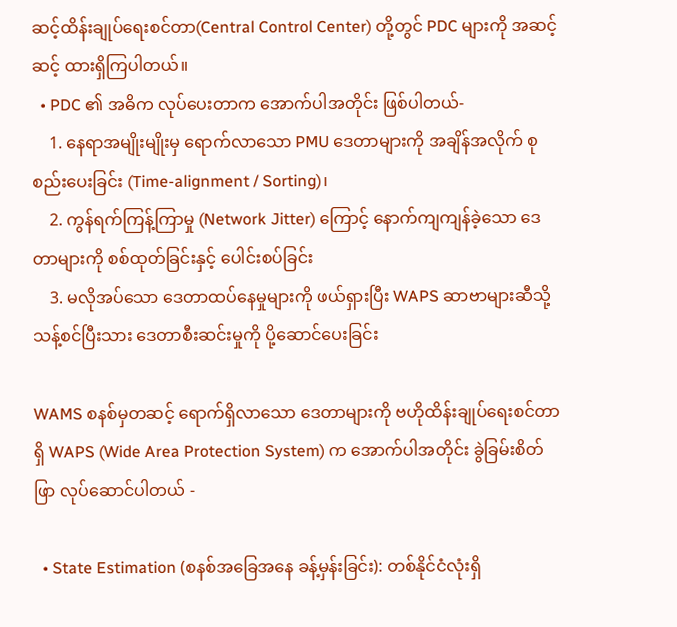ဆင့်ထိန်းချုပ်ရေးစင်တာ(Central Control Center) တို့တွင် PDC များကို အဆင့်ဆင့် ထားရှိကြပါတယ်။
  • PDC ၏ အဓိက လုပ်ပေးတာက အောက်ပါအတိုင်း ဖြစ်ပါတယ်-
    1. နေရာအမျိုးမျိုးမှ ရောက်လာသော PMU ဒေတာများကို အချိန်အလိုက် စုစည်းပေးခြင်း (Time-alignment / Sorting)၊
    2. ကွန်ရက်ကြန့်ကြာမှု (Network Jitter) ကြောင့် နောက်ကျကျန်ခဲ့သော ဒေတာများကို စစ်ထုတ်ခြင်းနှင့် ပေါင်းစပ်ခြင်း
    3. မလိုအပ်သော ဒေတာထပ်နေမှုများကို ဖယ်ရှားပြီး WAPS ဆာဗာများဆီသို့ သန့်စင်ပြီးသား ဒေတာစီးဆင်းမှုကို ပို့ဆောင်ပေးခြင်း

WAMS စနစ်မှတဆင့် ရောက်ရှိလာသော ဒေတာများကို ဗဟိုထိန်းချုပ်ရေးစင်တာရှိ WAPS (Wide Area Protection System) က အောက်ပါအတိုင်း ခွဲခြမ်းစိတ်ဖြာ လုပ်ဆောင်ပါတယ် -

  • State Estimation (စနစ်အခြေအနေ ခန့်မှန်းခြင်း): တစ်နိုင်ငံလုံးရှိ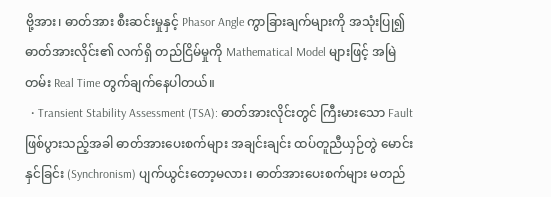ဗို့အား၊ ဓာတ်အား စီးဆင်းမှုနှင့် Phasor Angle ကွာခြားချက်များကို အသုံးပြု၍ ဓာတ်အားလိုင်း၏ လက်ရှိ တည်ငြိမ်မှုကို Mathematical Model များဖြင့် အမြဲတမ်း Real Time တွက်ချက်နေပါတယ်။
  • Transient Stability Assessment (TSA): ဓာတ်အားလိုင်းတွင် ကြီးမားသော Fault ဖြစ်ပွားသည့်အခါ ဓာတ်အားပေးစက်များ အချင်းချင်း ထပ်တူညီယှဉ်တွဲ မောင်းနှင်ခြင်း (Synchronism) ပျက်ယွင်းတော့မလား၊ ဓာတ်အားပေးစက်များ မတည်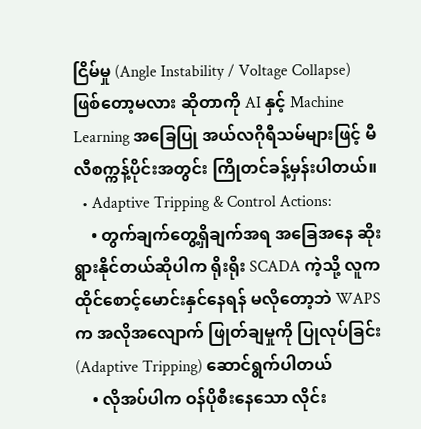ငြိမ်မှု (Angle Instability / Voltage Collapse) ဖြစ်တော့မလား ဆိုတာကို AI နှင့် Machine Learning အခြေပြု အယ်လဂိုရီသမ်များဖြင့် မီလီစက္ကန့်ပိုင်းအတွင်း ကြိုတင်ခန့်မှန်းပါတယ်။
  • Adaptive Tripping & Control Actions:
    • တွက်ချက်တွေ့ရှိချက်အရ အခြေအနေ ဆိုးရွားနိုင်တယ်ဆိုပါက ရိုးရိုး SCADA ကဲ့သို့ လူကထိုင်စောင့်မောင်းနှင်နေရန် မလိုတော့ဘဲ WAPS က အလိုအလျောက် ဖြုတ်ချမှုကို ပြုလုပ်ခြင်း(Adaptive Tripping) ဆောင်ရွက်ပါတယ်
    • လိုအပ်ပါက ဝန်ပိုစီးနေသော လိုင်း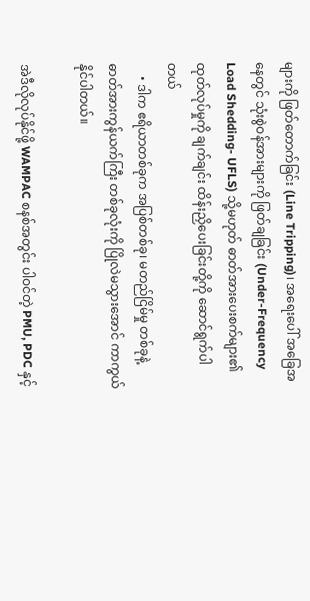များကို ဖြတ်တောက်ခြင်း (Line Tripping)၊ အရေးပေါ် အခြေအနေတွင် သုံးစွဲဝန်အားများကို ဖြတ်ချခြင်း (Under-Frequency Load Shedding- UFLS) သို့မဟုတ် ဓာတ်အားပေးစက်များ၏ ထုတ်လုပ်မှုကို ချက်ချင်း ထိန်းညှိပေးခြင်းတို့ကို ဆောင်ရွက်ပါတယ်
    • ဒါက ဧရိယာတစ်ခုက အပြစ်တစ်ခု၊ မတည်ငြိမ်မှု တစ်ခုနဲ့ ဓာတ်အားကွန်ယက်ကြီး တစ်ခုလုံးကို ပြိုလဲမသွားအောင် ကာကွယ်နိုင်ပါတယ်။

အဲဒီလိုလုပ်နိုင်ဖို့ WAMPAC စနစ်အတွင်း ပါဝင်တဲ့ PMU, PDC နှင့်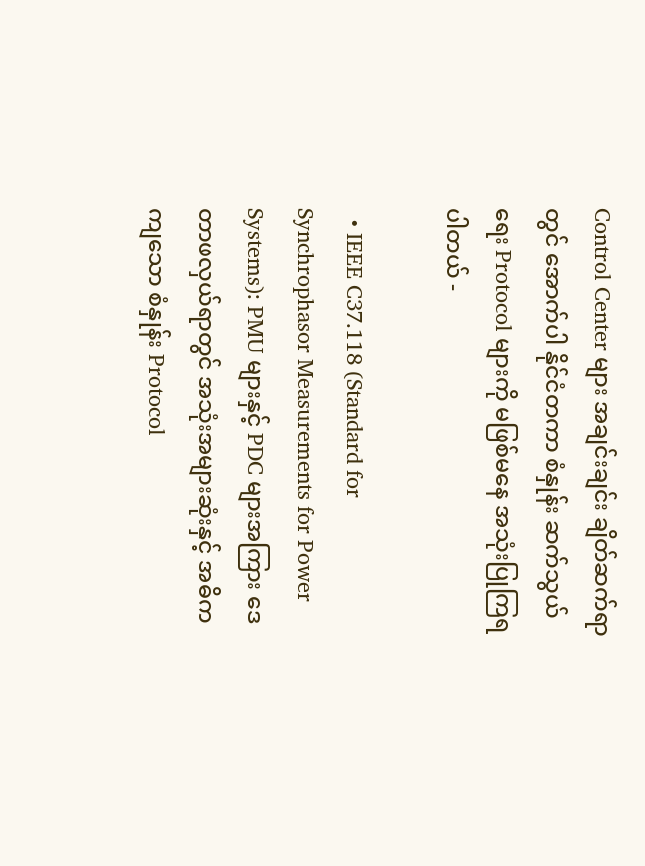Control Center များ အချင်းချင်း ချိတ်ဆက်ရာတွင် အောက်ပါ နိုင်ငံတကာ စံနှုန်း ဆက်သွယ်ရေး Protocol များကို မဖြစ်မနေ အသုံးပြုကြရပါတယ် -

  • IEEE C37.118 (Standard for Synchrophasor Measurements for Power Systems): PMU များနှင့် PDC များအကြား ဒေတာဖလှယ်ရာတွင် အသုံးအများဆုံးနှင့် အဓိကကျသော စံနှုန်း Protocol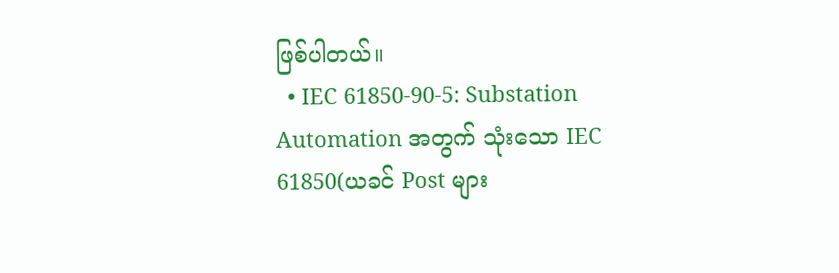ဖြစ်ပါတယ်။
  • IEC 61850-90-5: Substation Automation အတွက် သုံးသော IEC 61850(ယခင် Post များ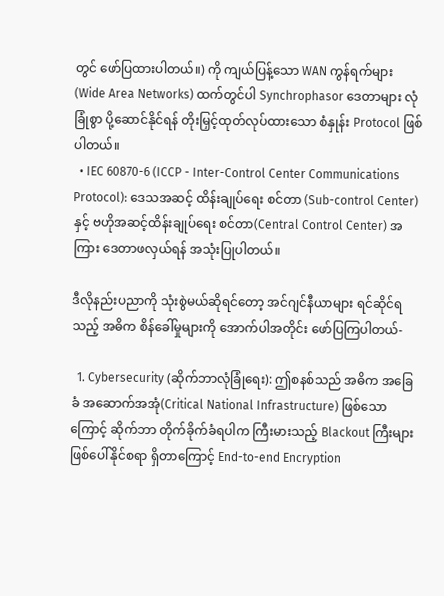တွင် ဖော်ပြထားပါတယ်။) ကို ကျယ်ပြန့်သော WAN ကွန်ရက်များ (Wide Area Networks) ထက်တွင်ပါ Synchrophasor ဒေတာများ လုံခြုံစွာ ပို့ဆောင်နိုင်ရန် တိုးမြှင့်ထုတ်လုပ်ထားသော စံနှုန်း Protocol ဖြစ်ပါတယ်။
  • IEC 60870-6 (ICCP - Inter-Control Center Communications Protocol): ဒေသအဆင့် ထိန်းချုပ်ရေး စင်တာ (Sub-control Center) နှင့် ဗဟိုအဆင့်ထိန်းချုပ်ရေး စင်တာ(Central Control Center) အကြား ဒေတာဖလှယ်ရန် အသုံးပြုပါတယ်။

ဒီလိုနည်းပညာကို သုံးစွဲမယ်ဆိုရင်တော့ အင်ဂျင်နီယာများ ရင်ဆိုင်ရသည့် အဓိက စိန်ခေါ်မှုများကို အောက်ပါအတိုင်း ဖော်ပြကြပါတယ်-

  1. Cybersecurity (ဆိုက်ဘာလုံခြုံရေး): ဤစနစ်သည် အဓိက အခြေခံ အဆောက်အအုံ(Critical National Infrastructure) ဖြစ်သောကြောင့် ဆိုက်ဘာ တိုက်ခိုက်ခံရပါက ကြီးမားသည့် Blackout ကြီးများ ဖြစ်ပေါ်နိုင်စရာ ရှိတာကြောင့် End-to-end Encryption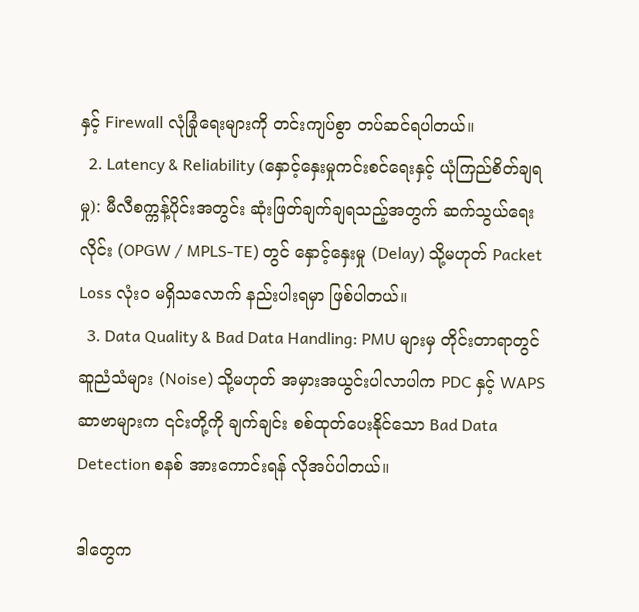နှင့် Firewall လုံခြုံရေးများကို တင်းကျပ်စွာ တပ်ဆင်ရပါတယ်။
  2. Latency & Reliability (နှောင့်နှေးမှုကင်းစင်ရေးနှင့် ယုံကြည်စိတ်ချရမှု): မီလီစက္ကန့်ပိုင်းအတွင်း ဆုံးဖြတ်ချက်ချရသည့်အတွက် ဆက်သွယ်ရေးလိုင်း (OPGW / MPLS-TE) တွင် နှောင့်နှေးမှု (Delay) သို့မဟုတ် Packet Loss လုံးဝ မရှိသလောက် နည်းပါးရမှာ ဖြစ်ပါတယ်။
  3. Data Quality & Bad Data Handling: PMU များမှ တိုင်းတာရာတွင် ဆူညံသံများ (Noise) သို့မဟုတ် အမှားအယွင်းပါလာပါက PDC နှင့် WAPS ဆာဗာများက ၎င်းတို့ကို ချက်ချင်း စစ်ထုတ်ပေးနိုင်သော Bad Data Detection စနစ် အားကောင်းရန် လိုအပ်ပါတယ်။

ဒါတွေက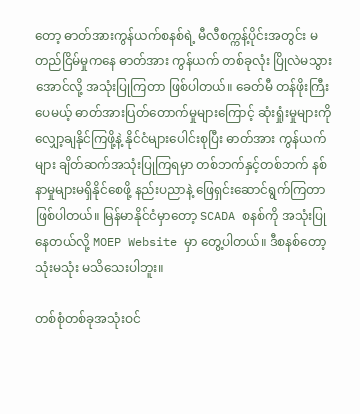တော့ ဓာတ်အားကွန်ယက်စနစ်ရဲ့ မီလီစက္ကန့်ပိုင်းအတွင်း မတည်ငြိမ်မှုကနေ ဓာတ်အား ကွန်ယက် တစ်ခုလုံး ပြိုလဲမသွားအောင်လို့ အသုံးပြုကြတာ ဖြစ်ပါတယ်။ ခေတ်မီ တန်ဖိုးကြီးပေမယ့် ဓာတ်အားပြတ်တောက်မှုများကြောင့် ဆုံးရှုံးမှုများကို လျှော့ချနိုင်ကြဖို့နဲ့ နိုင်ငံများပေါင်းစုပြီး ဓာတ်အား ကွန်ယက်များ ချိတ်ဆက်အသုံးပြုကြရမှာ တစ်ဘက်နှင့်တစ်ဘက် နစ်နာမှုများမရှိနိုင်စေဖို့ နည်းပညာနဲ့ ဖြေရှင်းဆောင်ရွက်ကြတာ ဖြစ်ပါတယ်။ မြန်မာနိုင်ငံမှာတော့ SCADA စနစ်ကို အသုံးပြုနေတယ်လို့ MOEP Website မှာ တွေ့ပါတယ်။ ဒီစနစ်တော့ သုံးမသုံး မသိသေးပါဘူး။

တစ်စုံတစ်ခုအသုံးဝင်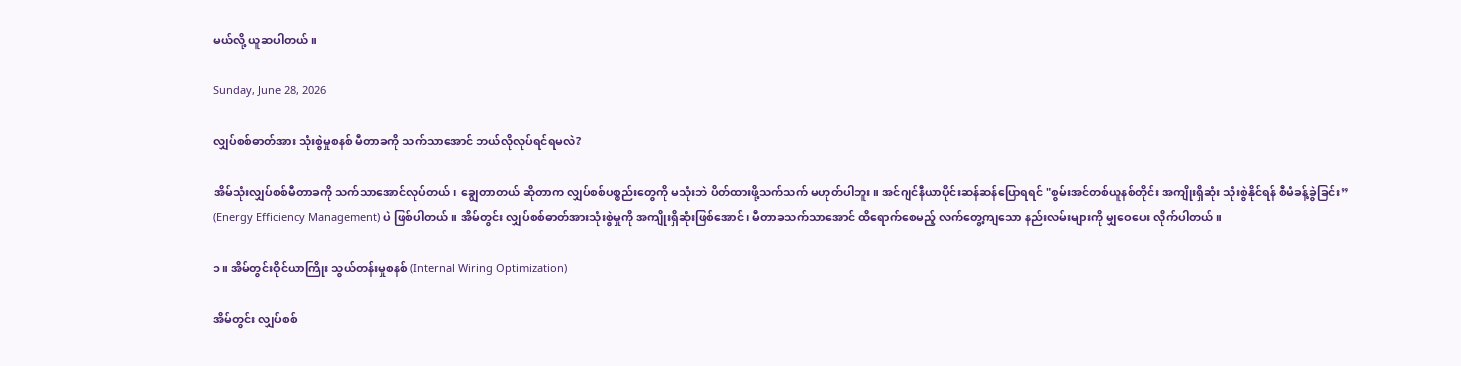မယ်လို့ ယူဆပါတယ်။

Sunday, June 28, 2026

လျှပ်စစ်ဓာတ်အား သုံးစွဲမှုစနစ် မီတာခကို သက်သာအောင် ဘယ်လိုလုပ်ရင်ရမလဲ?

အိမ်သုံးလျှပ်စစ်မီတာခကို သက်သာအောင်လုပ်တယ်၊ ချွေတာတယ် ဆိုတာက လျှပ်စစ်ပစ္စည်းတွေကို မသုံးဘဲ ပိတ်ထားဖို့သက်သက် မဟုတ်ပါဘူး။ အင်ဂျင်နီယာပိုင်းဆန်ဆန်ပြောရရင် "စွမ်းအင်တစ်ယူနစ်တိုင်း အကျိုးရှိဆုံး သုံးစွဲနိုင်ရန် စီမံခန့်ခွဲခြင်း” (Energy Efficiency Management) ပဲ ဖြစ်ပါတယ်။ အိမ်တွင်း လျှပ်စစ်ဓာတ်အားသုံးစွဲမှုကို အကျိုးရှိဆုံးဖြစ်အောင်၊ မီတာခသက်သာအောင် ထိရောက်စေမည့် လက်တွေ့ကျသော နည်းလမ်းများကို မျှဝေပေး လိုက်ပါတယ်။

၁။ အိမ်တွင်းဝိုင်ယာကြိုး သွယ်တန်းမှုစနစ် (Internal Wiring Optimization)

အိမ်တွင်း လျှပ်စစ်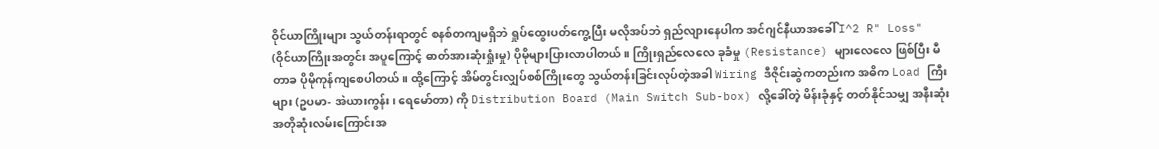ဝိုင်ယာကြိုးများ သွယ်တန်းရာတွင် စနစ်တကျမရှိဘဲ ရှုပ်ထွေးပတ်ကွေ့ပြီး မလိုအပ်ဘဲ ရှည်လျားနေပါက အင်ဂျင်နီယာအခေါ် I^2 R" Loss"  (ဝိုင်ယာကြိုးအတွင်း အပူကြောင့် ဓာတ်အားဆုံးရှုံးမှု) ပိုမိုများပြားလာပါတယ်။ ကြိုးရှည်လေလေ ခုခံမှု (Resistance) များလေလေ ဖြစ်ပြီး မီတာခ ပိုမိုကုန်ကျစေပါတယ်။ ထို့ကြောင့် အိမ်တွင်းလျှပ်စစ်ကြိုးတွေ သွယ်တန်းခြင်းလုပ်တဲ့အခါ Wiring ဒီဇိုင်းဆွဲကတည်းက အဓိက Load ကြီးများ (ဥပမာ- အဲယားကွန်း၊ ရေမော်တာ) ကို Distribution Board (Main Switch Sub-box) လို့ခေါ်တဲ့ မိန်းခုံနှင့် တတ်နိုင်သမျှ အနီးဆုံး အတိုဆုံးလမ်းကြောင်းအ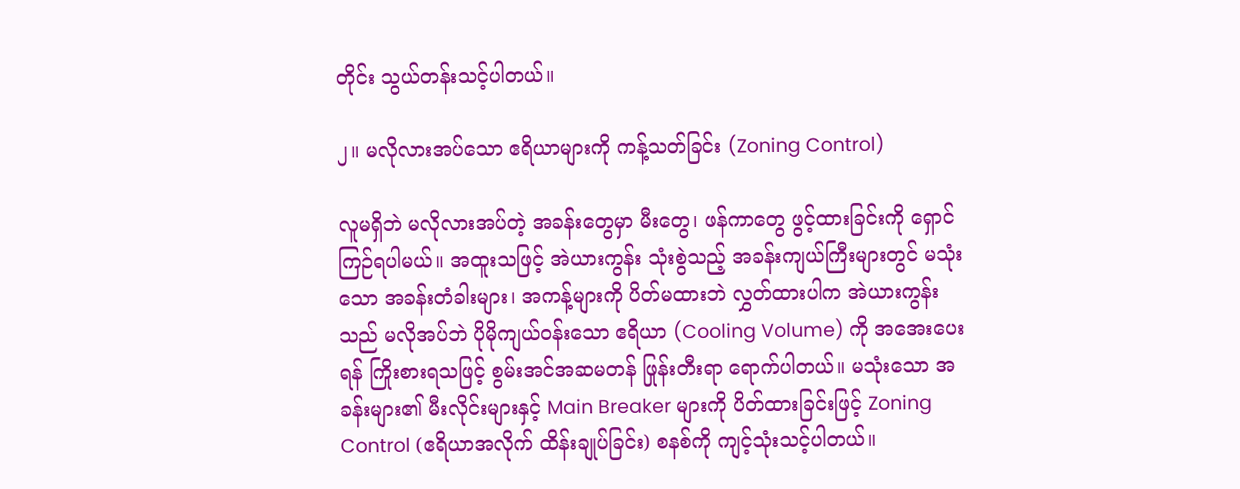တိုင်း သွယ်တန်းသင့်ပါတယ်။

၂။ မလိုလားအပ်သော ဧရိယာများကို ကန့်သတ်ခြင်း (Zoning Control)

လူမရှိဘဲ မလိုလားအပ်တဲ့ အခန်းတွေမှာ မီးတွေ၊ ဖန်ကာတွေ ဖွင့်ထားခြင်းကို ရှောင်ကြဉ်ရပါမယ်။ အထူးသဖြင့် အဲယားကွန်း သုံးစွဲသည့် အခန်းကျယ်ကြီးများတွင် မသုံးသော အခန်းတံခါးများ၊ အကန့်များကို ပိတ်မထားဘဲ လွှတ်ထားပါက အဲယားကွန်းသည် မလိုအပ်ဘဲ ပိုမိုကျယ်ဝန်းသော ဧရိယာ (Cooling Volume) ကို အအေးပေးရန် ကြိုးစားရသဖြင့် စွမ်းအင်အဆမတန် ဖြုန်းတီးရာ ရောက်ပါတယ်။ မသုံးသော အခန်းများ၏ မီးလိုင်းများနှင့် Main Breaker များကို ပိတ်ထားခြင်းဖြင့် Zoning Control (ဧရိယာအလိုက် ထိန်းချုပ်ခြင်း) စနစ်ကို ကျင့်သုံးသင့်ပါတယ်။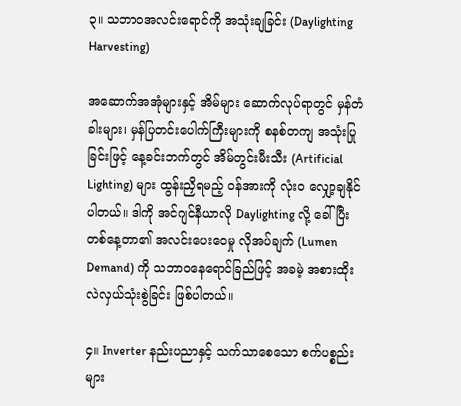၃။ သဘာဝအလင်းရောင်ကို အသုံးချခြင်း (Daylighting Harvesting)

အဆောက်အအုံများနှင့် အိမ်များ ဆောက်လုပ်ရာတွင် မှန်တံခါးများ၊ မှန်ပြတင်းပေါက်ကြီးများကို စနစ်တကျ အသုံးပြုခြင်းဖြင့် နေ့ခင်းဘက်တွင် အိမ်တွင်းမီးသီး (Artificial Lighting) များ ထွန်းညှိရမည့် ဝန်အားကို လုံးဝ လျှော့ချနိုင်ပါတယ်။ ဒါကို အင်ဂျင်နီယာလို Daylighting လို့ ခေါ်ပြီး တစ်နေ့တာ၏ အလင်းပေးဝေမှု လိုအပ်ချက် (Lumen Demand) ကို သဘာဝနေရောင်ခြည်ဖြင့် အခမဲ့ အစားထိုးလဲလှယ်သုံးစွဲခြင်း ဖြစ်ပါတယ်။

၄။ Inverter နည်းပညာနှင့် သက်သာစေသော စက်ပစ္စည်းများ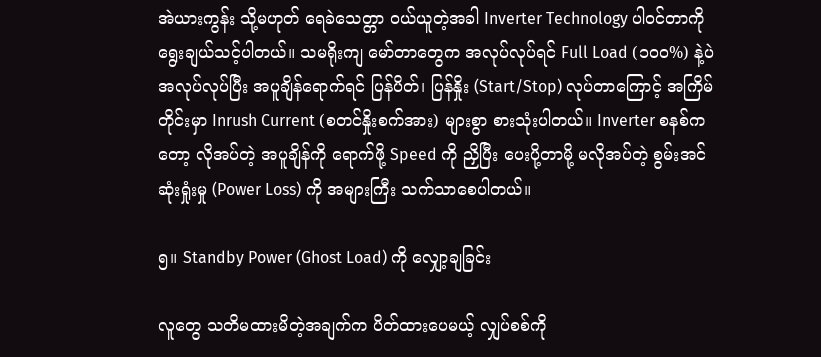အဲယားကွန်း သို့မဟုတ် ရေခဲသေတ္တာ ဝယ်ယူတဲ့အခါ Inverter Technology ပါဝင်တာကို ရွေးချယ်သင့်ပါတယ်။ သမရိုးကျ မော်တာတွေက အလုပ်လုပ်ရင် Full Load (၁၀၀%) နဲ့ပဲ အလုပ်လုပ်ပြီး အပူချိန်ရောက်ရင် ပြန်ပိတ်၊ ပြန်နှိုး (Start/Stop) လုပ်တာကြောင့် အကြိမ်တိုင်းမှာ Inrush Current (စတင်နှိုးစက်အား) များစွာ စားသုံးပါတယ်။ Inverter စနစ်ကတော့ လိုအပ်တဲ့ အပူချိန်ကို ရောက်ဖို့ Speed ကို ညှိပြီး ပေးပို့တာမို့ မလိုအပ်တဲ့ စွမ်းအင်ဆုံးရှုံးမှု (Power Loss) ကို အများကြီး သက်သာစေပါတယ်။

၅။ Standby Power (Ghost Load) ကို လျှော့ချခြင်း

လူတွေ သတိမထားမိတဲ့အချက်က ပိတ်ထားပေမယ့် လျှပ်စစ်ကို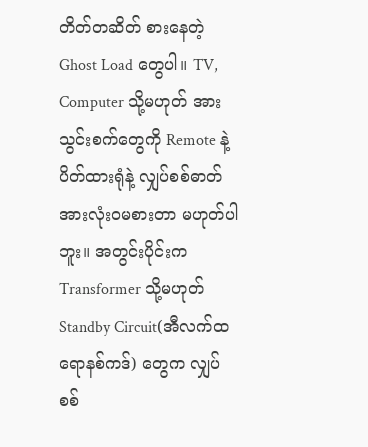တိတ်တဆိတ် စားနေတဲ့ Ghost Load တွေပါ။ TV, Computer သို့မဟုတ် အားသွင်းစက်တွေကို Remote နဲ့ ပိတ်ထားရုံနဲ့ လျှပ်စစ်ဓာတ်အားလုံးဝမစားတာ မဟုတ်ပါဘူး။ အတွင်းပိုင်းက Transformer သို့မဟုတ် Standby Circuit(အီလက်ထရောနစ်ကဒ်) တွေက လျှပ်စစ်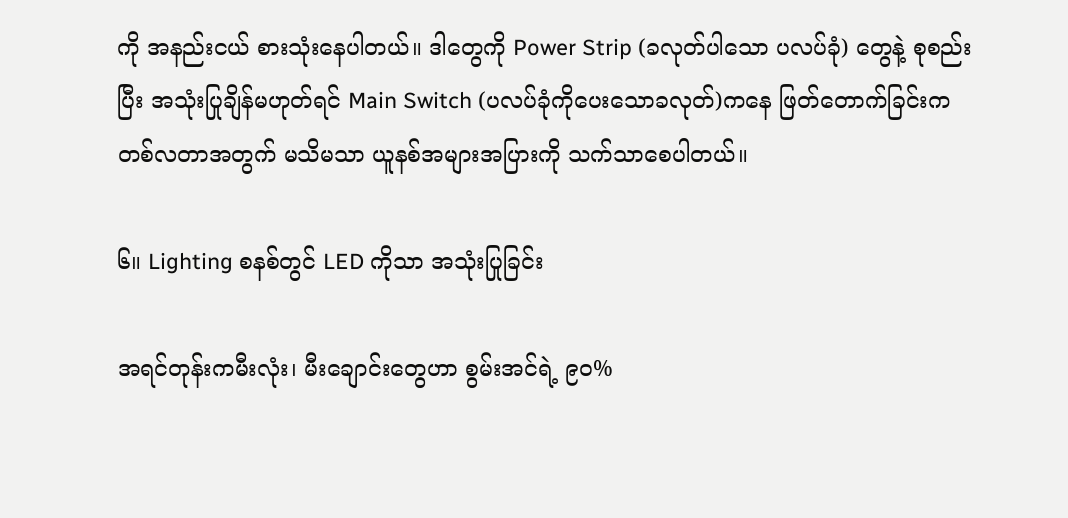ကို အနည်းငယ် စားသုံးနေပါတယ်။ ဒါတွေကို Power Strip (ခလုတ်ပါသော ပလပ်ခုံ) တွေနဲ့ စုစည်းပြီး အသုံးပြုချိန်မဟုတ်ရင် Main Switch (ပလပ်ခုံကိုပေးသောခလုတ်)ကနေ ဖြတ်တောက်ခြင်းက တစ်လတာအတွက် မသိမသာ ယူနစ်အများအပြားကို သက်သာစေပါတယ်။

၆။ Lighting စနစ်တွင် LED ကိုသာ အသုံးပြုခြင်း

အရင်တုန်းကမီးလုံး၊ မီးချောင်းတွေဟာ စွမ်းအင်ရဲ့ ၉၀%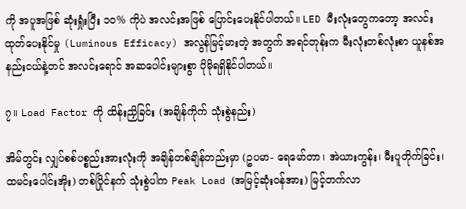ကို အပူအဖြစ် ဆုံးရှုံးပြီး ၁၀% ကိုပဲ အလင်းအဖြစ် ပြောင်းပေးနိုင်ပါတယ်။ LED မီးလုံးတွေကတော့ အလင်းထုတ်ပေးနိုင်မှု (Luminous Efficacy) အလွန်မြင့်မားတဲ့ အတွက် အရင်တုန်းက မီးလုံးတစ်လုံးစာ ယူနစ်အနည်းငယ်နဲ့တင် အလင်းရောင် အဆပေါင်းများစွာ ပိုမိုရရှိနိုင်ပါတယ်။

၇။ Load Factor ကို ထိန်းညှိခြင်း (အချိန်ကိုက် သုံးစွဲနည်း)

အိမ်တွင်း လျှပ်စစ်ပစ္စည်းအားလုံးကို အချိန်တစ်ချိန်တည်းမှာ (ဥပမာ- ရေမော်တာ၊ အဲယားကွန်း၊ မီးပူတိုက်ခြင်း၊ ထမင်းပေါင်းအိုး) တစ်ပြိုင်နက် သုံးစွဲပါက Peak Load (အမြင့်ဆုံးဝန်အား) မြင့်တက်လာ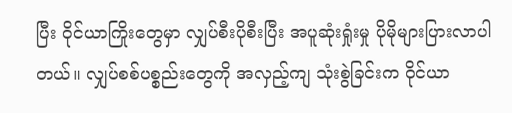ပြီး ဝိုင်ယာကြိုးတွေမှာ လျှပ်စီးပိုစီးပြီး အပူဆုံးရှုံးမှု ပိုမိုများပြားလာပါတယ်။ လျှပ်စစ်ပစ္စည်းတွေကို အလှည့်ကျ သုံးစွဲခြင်းက ဝိုင်ယာ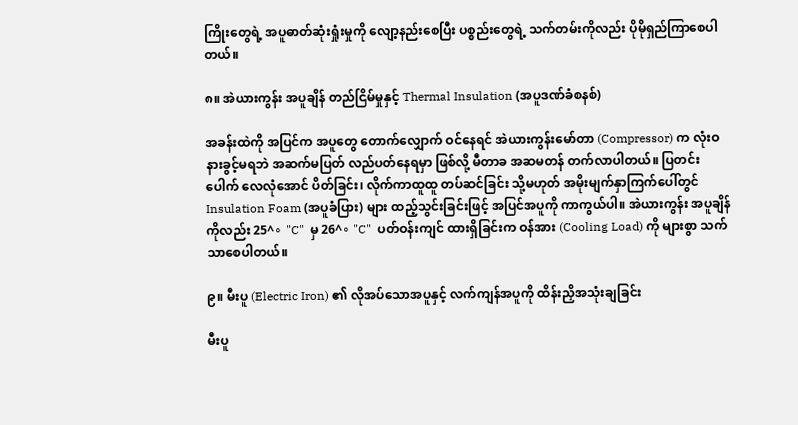ကြိုးတွေရဲ့ အပူဓာတ်ဆုံးရှုံးမှုကို လျော့နည်းစေပြီး ပစ္စည်းတွေရဲ့ သက်တမ်းကိုလည်း ပိုမိုရှည်ကြာစေပါတယ်။

၈။ အဲယားကွန်း အပူချိန် တည်ငြိမ်မှုနှင့် Thermal Insulation (အပူဒဏ်ခံစနစ်)

အခန်းထဲကို အပြင်က အပူတွေ တောက်လျှောက် ဝင်နေရင် အဲယားကွန်းမော်တာ (Compressor) က လုံးဝ နားခွင့်မရဘဲ အဆက်မပြတ် လည်ပတ်နေရမှာ ဖြစ်လို့ မီတာခ အဆမတန် တက်လာပါတယ်။ ပြတင်းပေါက် လေလုံအောင် ပိတ်ခြင်း၊ လိုက်ကာထူထူ တပ်ဆင်ခြင်း သို့မဟုတ် အမိုးမျက်နှာကြက်ပေါ်တွင် Insulation Foam (အပူခံပြား) များ ထည့်သွင်းခြင်းဖြင့် အပြင်အပူကို ကာကွယ်ပါ။ အဲယားကွန်း အပူချိန်ကိုလည်း 25^∘ "C"  မှ 26^∘ "C"  ပတ်ဝန်းကျင် ထားရှိခြင်းက ဝန်အား (Cooling Load) ကို များစွာ သက်သာစေပါတယ်။

၉။ မီးပူ (Electric Iron) ၏ လိုအပ်သောအပူနှင့် လက်ကျန်အပူကို ထိန်းညှိအသုံးချခြင်း

မီးပူ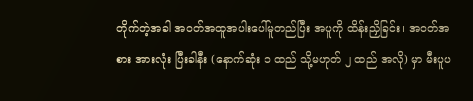တိုက်တဲ့အခါ အဝတ်အထူအပါးပေါ်မူတည်ပြီး အပူကို ထိန်းညှိခြင်း၊ အဝတ်အစား အားလုံး ပြီးခါနီး (နောက်ဆုံး ၁ ထည် သို့မဟုတ် ၂ ထည် အလို) မှာ မီးပူပ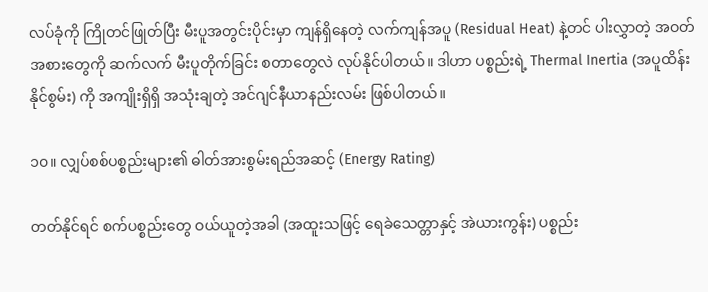လပ်ခုံကို ကြိုတင်ဖြုတ်ပြီး မီးပူအတွင်းပိုင်းမှာ ကျန်ရှိနေတဲ့ လက်ကျန်အပူ (Residual Heat) နဲ့တင် ပါးလွှာတဲ့ အဝတ်အစားတွေကို ဆက်လက် မီးပူတိုက်ခြင်း စတာတွေလဲ လုပ်နိုင်ပါတယ်။ ဒါဟာ ပစ္စည်းရဲ့ Thermal Inertia (အပူထိန်းနိုင်စွမ်း) ကို အကျိုးရှိရှိ အသုံးချတဲ့ အင်ဂျင်နီယာနည်းလမ်း ဖြစ်ပါတယ်။

၁၀။ လျှပ်စစ်ပစ္စည်းများ၏ ဓါတ်အားစွမ်းရည်အဆင့် (Energy Rating)

တတ်နိုင်ရင် စက်ပစ္စည်းတွေ ဝယ်ယူတဲ့အခါ (အထူးသဖြင့် ရေခဲသေတ္တာနှင့် အဲယားကွန်း) ပစ္စည်း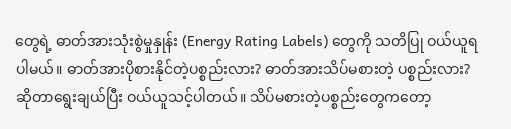တွေရဲ့ ဓာတ်အားသုံးစွဲမှုနှုန်း (Energy Rating Labels) တွေကို သတိပြု ဝယ်ယူရပါမယ်။ ဓာတ်အားပိုစားနိုင်တဲ့ပစ္စည်းလား? ဓာတ်အားသိပ်မစားတဲ့ ပစ္စည်းလား? ဆိုတာရွေးချယ်ပြီး ဝယ်ယူသင့်ပါတယ်။ သိပ်မစားတဲ့ပစ္စည်းတွေကတော့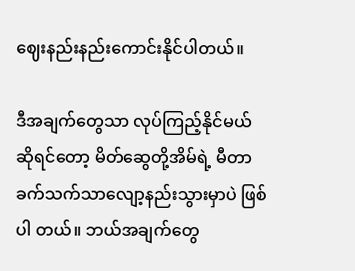ဈေးနည်းနည်းကောင်းနိုင်ပါတယ်။

ဒီအချက်တွေသာ လုပ်ကြည့်နိုင်မယ်ဆိုရင်တော့ မိတ်ဆွေတို့အိမ်ရဲ့ မီတာခက်သက်သာလျော့နည်းသွားမှာပဲ ဖြစ်ပါ တယ်။ ဘယ်အချက်တွေ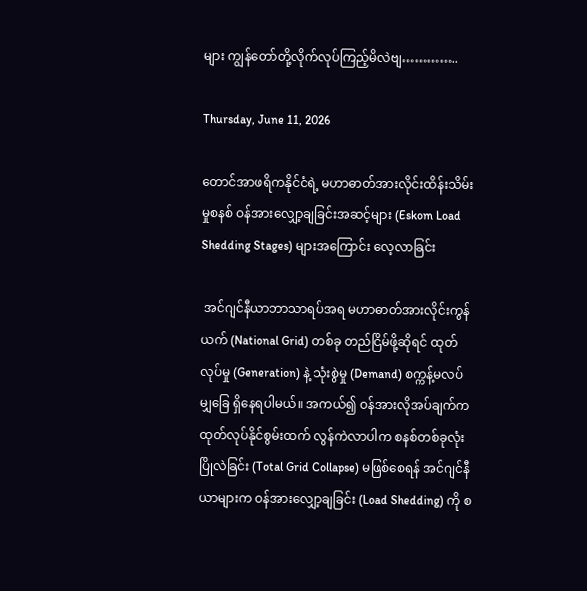များ ကျွန်တော်တို့လိုက်လုပ်ကြည့်မိလဲဗျ…………..

Thursday, June 11, 2026

တောင်အာဖရိကနိုင်ငံရဲ့ မဟာဓာတ်အားလိုင်းထိန်းသိမ်းမှုစနစ် ဝန်အားလျှော့ချခြင်းအဆင့်များ (Eskom Load Shedding Stages) များအကြောင်း လေ့လာခြင်း

 အင်ဂျင်နီယာဘာသာရပ်အရ မဟာဓာတ်အားလိုင်းကွန်ယက် (National Grid) တစ်ခု တည်ငြိမ်ဖို့ဆိုရင် ထုတ်လုပ်မှု (Generation) နဲ့ သုံးစွဲမှု (Demand) စက္ကန့်မလပ် မျှခြေ ရှိနေရပါမယ်။ အကယ်၍ ဝန်အားလိုအပ်ချက်က ထုတ်လုပ်နိုင်စွမ်းထက် လွန်ကဲလာပါက စနစ်တစ်ခုလုံး ပြိုလဲခြင်း (Total Grid Collapse) မဖြစ်စေရန် အင်ဂျင်နီယာများက ဝန်အားလျှော့ချခြင်း (Load Shedding) ကို စ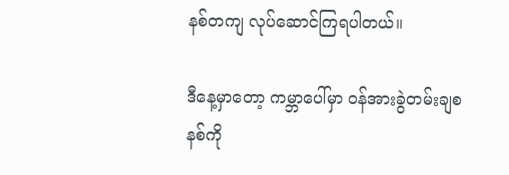နစ်တကျ လုပ်ဆောင်ကြရပါတယ်။

ဒီနေ့မှာတော့ ကမ္ဘာပေါ်မှာ ဝန်အားခွဲတမ်းချစနစ်ကို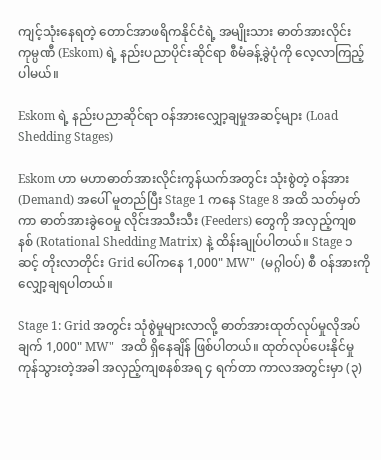ကျင့်သုံးနေရတဲ့ တောင်အာဖရိကနိုင်ငံရဲ့ အမျိုးသား ဓာတ်အားလိုင်း ကုမ္ပဏီ (Eskom) ရဲ့ နည်းပညာပိုင်းဆိုင်ရာ စီမံခန့်ခွဲပုံကို လေ့လာကြည့်ပါမယ်။

Eskom ရဲ့ နည်းပညာဆိုင်ရာ ဝန်အားလျှော့ချမှုအဆင့်များ (Load Shedding Stages)

Eskom ဟာ မဟာဓာတ်အားလိုင်းကွန်ယက်အတွင်း သုံးစွဲတဲ့ ဝန်အား(Demand) အပေါ် မူတည်ပြီး Stage 1 ကနေ Stage 8 အထိ သတ်မှတ်ကာ ဓာတ်အားခွဲဝေမှု လိုင်းအသီးသီး (Feeders) တွေကို အလှည့်ကျစနစ် (Rotational Shedding Matrix) နဲ့ ထိန်းချုပ်ပါတယ်။ Stage ၁ ဆင့် တိုးလာတိုင်း Grid ပေါ်ကနေ 1,000" MW"  (မဂ္ဂါဝပ်) စီ ဝန်အားကို လျှော့ချရပါတယ်။

Stage 1: Grid အတွင်း သုံစွဲမှုများလာလို့ ဓာတ်အားထုတ်လုပ်မှုလိုအပ်ချက် 1,000" MW"  အထိ ရှိနေချိန် ဖြစ်ပါတယ်။ ထုတ်လုပ်ပေးနိုင်မှု ကုန်သွားတဲ့အခါ အလှည့်ကျစနစ်အရ ၄ ရက်တာ ကာလအတွင်းမှာ (၃)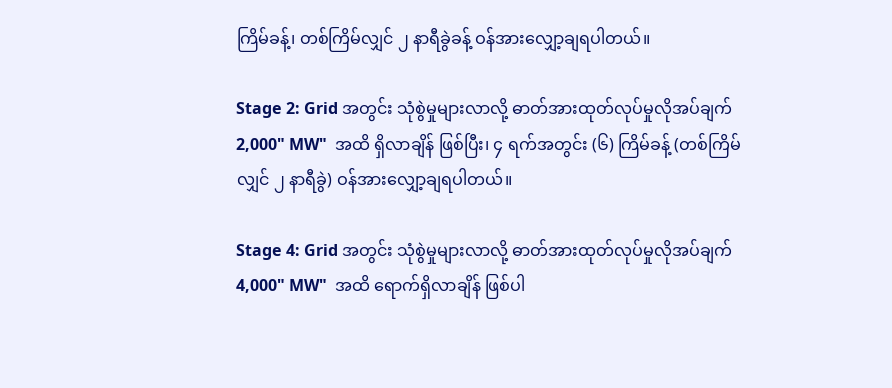ကြိမ်ခန့်၊ တစ်ကြိမ်လျှင် ၂ နာရီခွဲခန့် ဝန်အားလျှော့ချရပါတယ်။

Stage 2: Grid အတွင်း သုံစွဲမှုများလာလို့ ဓာတ်အားထုတ်လုပ်မှုလိုအပ်ချက် 2,000" MW"  အထိ ရှိလာချိန် ဖြစ်ပြီး၊ ၄ ရက်အတွင်း (၆) ကြိမ်ခန့် (တစ်ကြိမ်လျှင် ၂ နာရီခွဲ) ဝန်အားလျှော့ချရပါတယ်။

Stage 4: Grid အတွင်း သုံစွဲမှုများလာလို့ ဓာတ်အားထုတ်လုပ်မှုလိုအပ်ချက် 4,000" MW"  အထိ ရောက်ရှိလာချိန် ဖြစ်ပါ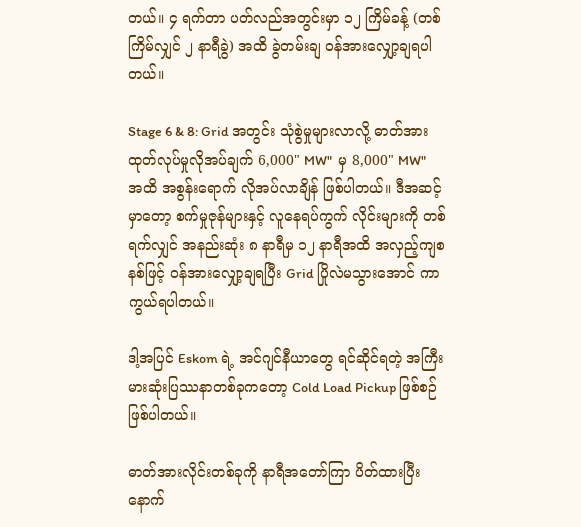တယ်။ ၄ ရက်တာ ပတ်လည်အတွင်းမှာ ၁၂ ကြိမ်ခန့် (တစ်ကြိမ်လျှင် ၂ နာရီခွဲ) အထိ ခွဲတမ်းချ ဝန်အားလျှော့ချရပါတယ်။

Stage 6 & 8: Grid အတွင်း သုံစွဲမှုများလာလို့ ဓာတ်အားထုတ်လုပ်မှုလိုအပ်ချက် 6,000" MW"  မှ 8,000" MW"  အထိ အစွန်းရောက် လိုအပ်လာချိန် ဖြစ်ပါတယ်။ ဒီအဆင့်မှာတော့ စက်မှုဇုန်များနှင့် လူနေရပ်ကွက် လိုင်းများကို တစ်ရက်လျှင် အနည်းဆုံး ၈ နာရီမှ ၁၂ နာရီအထိ အလှည့်ကျစနစ်ဖြင့် ဝန်အားလျှော့ချရပြီး Grid ပြိုလဲမသွားအောင် ကာကွယ်ရပါတယ်။

ဒါ့အပြင် Eskom ရဲ့ အင်ဂျင်နီယာတွေ ရင်ဆိုင်ရတဲ့ အကြီးမားဆုံးပြဿနာတစ်ခုကတော့ Cold Load Pickup ဖြစ်စဉ် ဖြစ်ပါတယ်။

ဓာတ်အားလိုင်းတစ်ခုကို နာရီအတော်ကြာ ပိတ်ထားပြီးနောက်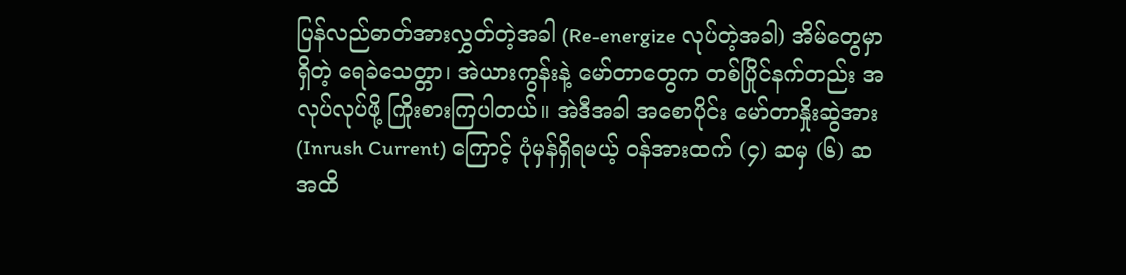ပြန်လည်ဓာတ်အားလွှတ်တဲ့အခါ (Re-energize လုပ်တဲ့အခါ) အိမ်တွေမှာ ရှိတဲ့ ရေခဲသေတ္တာ၊ အဲယားကွန်းနဲ့ မော်တာတွေက တစ်ပြိုင်နက်တည်း အလုပ်လုပ်ဖို့ ကြိုးစားကြပါတယ်။ အဲဒီအခါ အစောပိုင်း မော်တာနှိုးဆွဲအား (Inrush Current) ကြောင့် ပုံမှန်ရှိရမယ့် ဝန်အားထက် (၄) ဆမှ (၆) ဆအထိ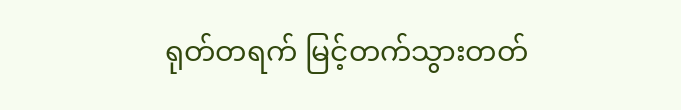ရုတ်တရက် မြင့်တက်သွားတတ်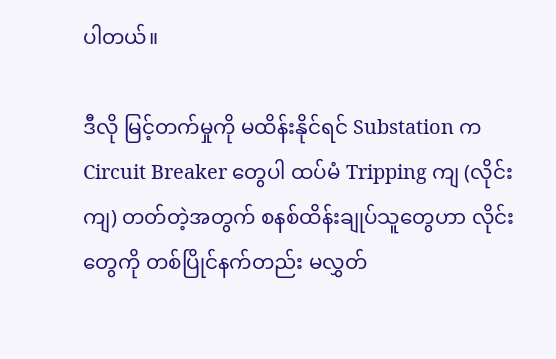ပါတယ်။

ဒီလို မြင့်တက်မှုကို မထိန်းနိုင်ရင် Substation က Circuit Breaker တွေပါ ထပ်မံ Tripping ကျ (လိုင်းကျ) တတ်တဲ့အတွက် စနစ်ထိန်းချုပ်သူတွေဟာ လိုင်းတွေကို တစ်ပြိုင်နက်တည်း မလွှတ်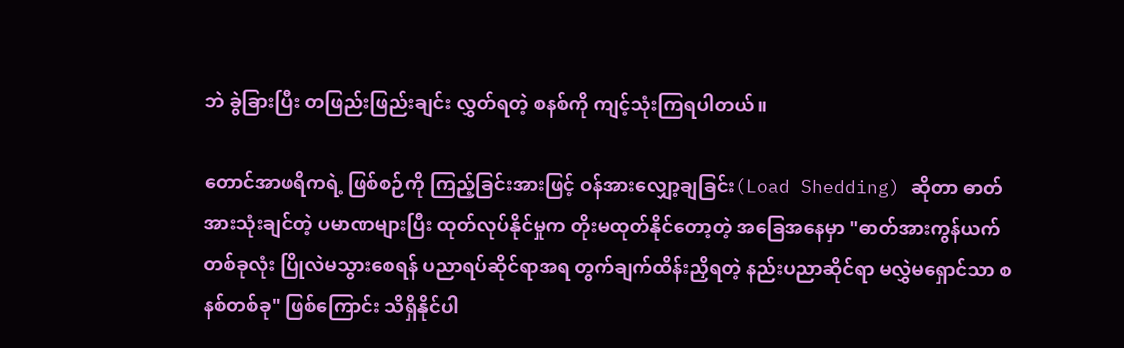ဘဲ ခွဲခြားပြီး တဖြည်းဖြည်းချင်း လွှတ်ရတဲ့ စနစ်ကို ကျင့်သုံးကြရပါတယ်။

တောင်အာဖရိကရဲ့ ဖြစ်စဉ်ကို ကြည့်ခြင်းအားဖြင့် ဝန်အားလျှော့ချခြင်း(Load Shedding) ဆိုတာ ဓာတ်အားသုံးချင်တဲ့ ပမာဏများပြီး ထုတ်လုပ်နိုင်မှုက တိုးမထုတ်နိုင်တော့တဲ့ အခြေအနေမှာ "ဓာတ်အားကွန်ယက်တစ်ခုလုံး ပြိုလဲမသွားစေရန် ပညာရပ်ဆိုင်ရာအရ တွက်ချက်ထိန်းညှိရတဲ့ နည်းပညာဆိုင်ရာ မလွှဲမရှောင်သာ စနစ်တစ်ခု" ဖြစ်ကြောင်း သိရှိနိုင်ပါ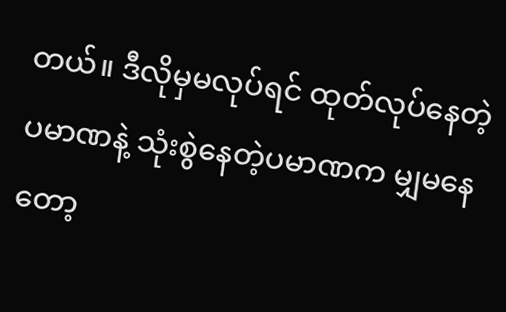တယ်။ ဒီလိုမှမလုပ်ရင် ထုတ်လုပ်နေတဲ့ပမာဏနဲ့ သုံးစွဲနေတဲ့ပမာဏက မျှမနေတော့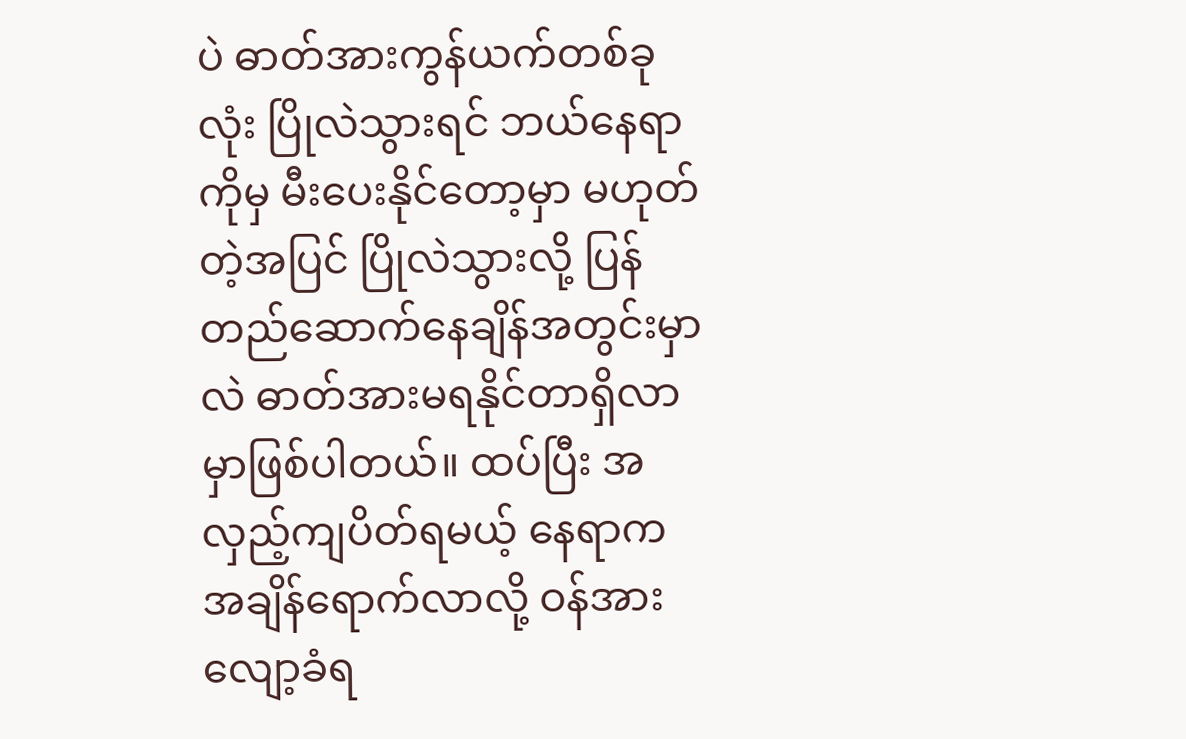ပဲ ဓာတ်အားကွန်ယက်တစ်ခုလုံး ပြိုလဲသွားရင် ဘယ်နေရာကိုမှ မီးပေးနိုင်တော့မှာ မဟုတ်တဲ့အပြင် ပြိုလဲသွားလို့ ပြန်တည်ဆောက်နေချိန်အတွင်းမှာလဲ ဓာတ်အားမရနိုင်တာရှိလာမှာဖြစ်ပါတယ်။ ထပ်ပြီး အလှည့်ကျပိတ်ရမယ့် နေရာက အချိန်ရောက်လာလို့ ဝန်အားလျော့ခံရ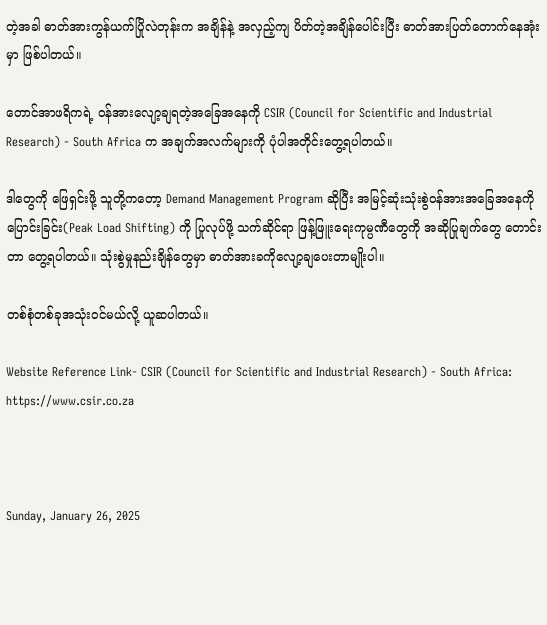တဲ့အခါ ဓာတ်အားကွန်ယက်ပြိုလဲတုန်းက အချိန်နဲ့ အလှည့်ကျ ပိတ်တဲ့အချိန်ပေါင်းပြီး ဓာတ်အားပြတ်တောက်နေအုံးမှာ ဖြစ်ပါတယ်။

တောင်အာဖရိကရဲ့ ဝန်အားလျော့ချရတဲ့အခြေအနေကို CSIR (Council for Scientific and Industrial Research) - South Africa က အချက်အလက်များကို ပုံပါအတိုင်းတွေ့ရပါတယ်။

ဒါတွေကို ဖြေရှင်းဖို့ သူတို့ကတော့ Demand Management Program ဆိုပြီး အမြင့်ဆုံးသုံးစွဲဝန်အားအခြေအနေကို ပြောင်းခြင်း(Peak Load Shifting) ကို ပြုလုပ်ဖို့ သက်ဆိုင်ရာ ဖြန့်ဖြူးရေးကုမ္ပဏီတွေကို အဆိုပြုချက်တွေ တောင်းတာ တွေ့ရပါတယ်။ သုံးစွဲမှုနည်းချိန်တွေမှာ ဓာတ်အားခကိုလျော့ချပေးတာမျိုးပါ။

တစ်စုံတစ်ခုအသုံးဝင်မယ်လို့ ယူဆပါတယ်။

Website Reference Link- CSIR (Council for Scientific and Industrial Research) - South Africa:
https://www.csir.co.za



Sunday, January 26, 2025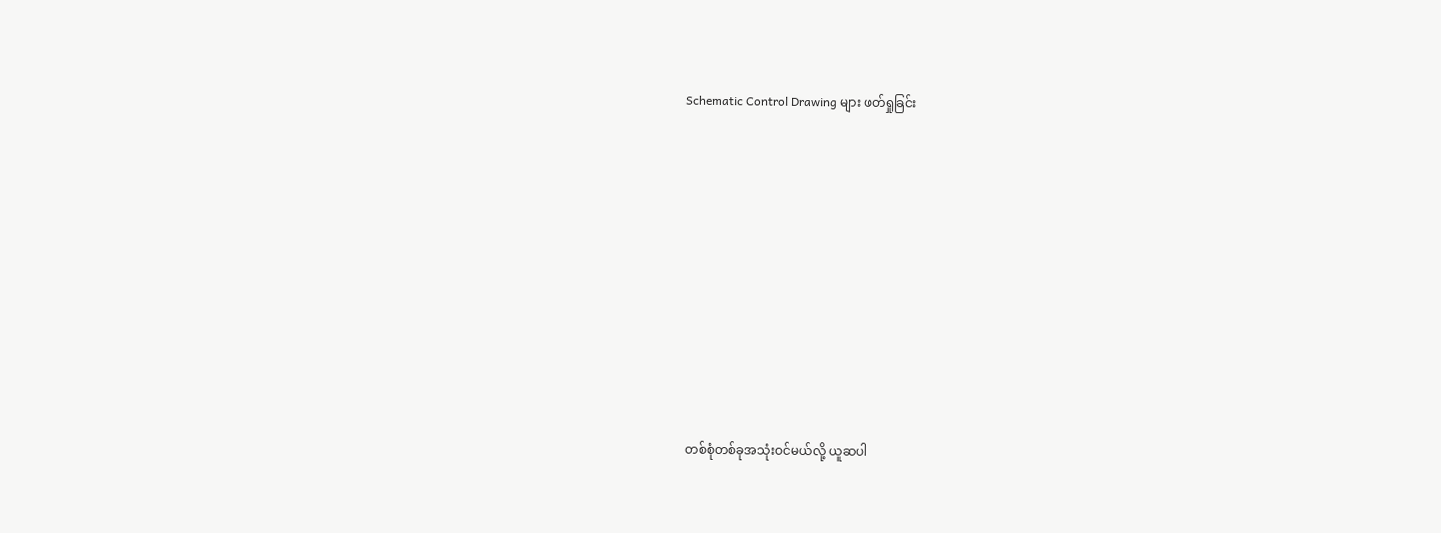Schematic Control Drawing များ ဖတ်ရှုခြင်း










 တစ်စုံတစ်ခုအသုံးဝင်မယ်လို့ ယူဆပါ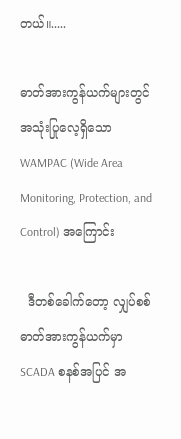တယ်။.....

ဓာတ်အားကွန်ယက်များတွင် အသုံးပြုလေ့ရှိသော WAMPAC (Wide Area Monitoring, Protection, and Control) အကြောင်း

  ဒီတစ်ခေါက်တော့ လျှပ်စစ်ဓာတ်အားကွန်ယက်မှာ SCADA စနစ်အပြင် အ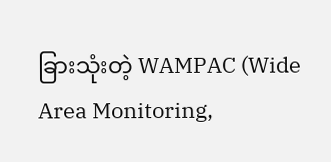ခြားသုံးတဲ့ WAMPAC (Wide Area Monitoring,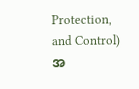Protection, and Control) အ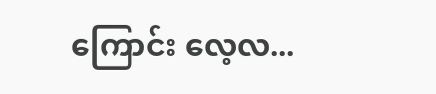ကြောင်း လေ့လ...